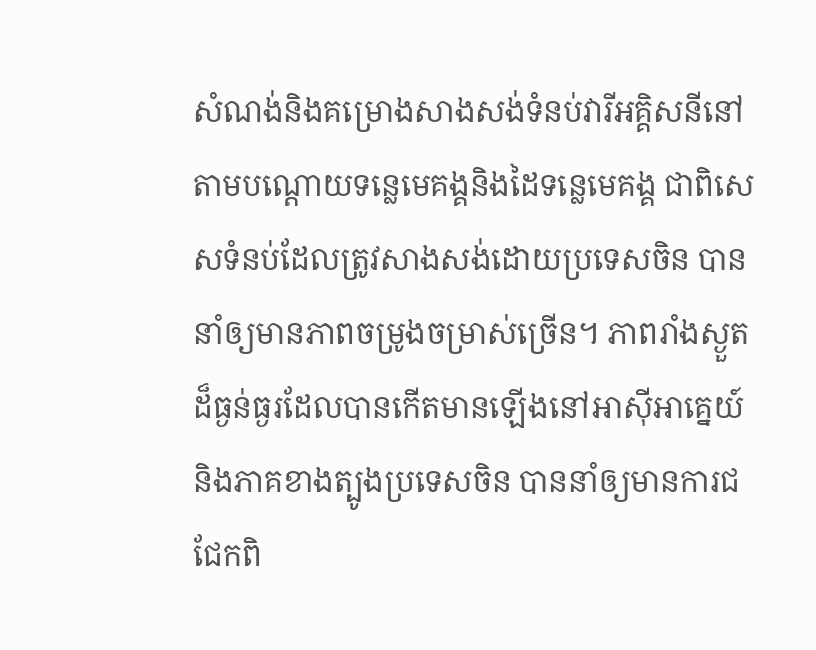សំណង់និងគម្រោងសាងសង់ទំនប់វារីអគ្គិសនីនៅតាមបណ្តោយទន្លេមេគង្គនិងដៃទន្លេមេគង្គ ជាពិសេសទំនប់ដែលត្រូវសាងសង់ដោយប្រទេសចិន បាននាំឲ្យមានភាពចម្រូងចម្រាស់ច្រើន។ ភាពរាំងស្ងួតដ៏ធ្ងន់ធ្ងរដែលបានកើតមានឡើងនៅអាស៊ីអាគ្នេយ៍និងភាគខាងត្បូងប្រទេសចិន បាននាំឲ្យមានការជជែកពិ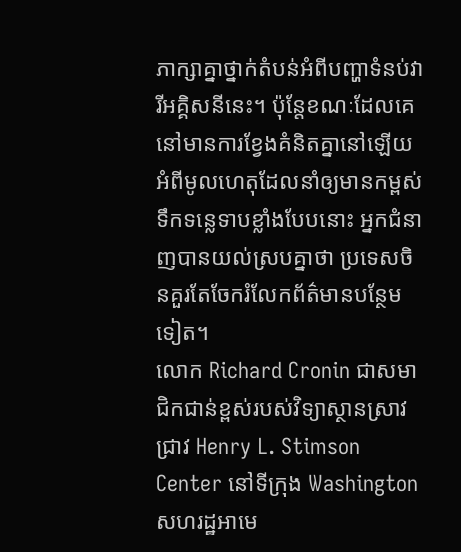ភាក្សាគ្នាថ្នាក់តំបន់អំពីបញ្ហាទំនប់វារីអគ្គិសនីនេះ។ ប៉ុន្តែខណៈដែលគេនៅមានការខ្វែងគំនិតគ្នានៅឡើយអំពីមូលហេតុដែលនាំឲ្យមានកម្ពស់ទឹកទន្លេទាបខ្លាំងបែបនោះ អ្នកជំនាញបានយល់ស្របគ្នាថា ប្រទេសចិនគួរតែចែករំលែកព័ត៌មានបន្ថែមទៀត។
លោក Richard Cronin ជាសមាជិកជាន់ខ្ពស់របស់វិទ្យាស្ថានស្រាវជ្រាវ Henry L. Stimson Center នៅទីក្រុង Washington សហរដ្ឋអាមេ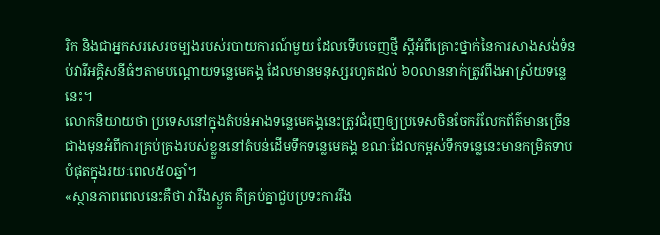រិក និងជាអ្នកសរសេរចម្បងរបស់របាយការណ៍មួយ ដែលទើបចេញថ្មី ស្តីអំពីគ្រោះថ្នាក់នៃការសាងសង់ទំនប់វារីអគ្គិសនីធំៗតាមបណ្តោយទន្លេមេគង្គ ដែលមានមនុស្សរហូតដល់ ៦០លាននាក់ត្រូវពឹងអាស្រ័យទន្លេនេះ។
លោកនិយាយថា ប្រទេសនៅក្នុងតំបន់អាងទន្លេមេគង្គនេះត្រូវជំរុញឲ្យប្រទេសចិនចែករំលែកព័ត៌មានច្រើនជាងមុនអំពីការគ្រប់គ្រងរបស់ខ្លួននៅតំបន់ដើមទឹកទន្លេមេគង្គ ខណៈដែលកម្ពស់ទឹកទន្លេនេះមានកម្រិតទាបបំផុតក្នុងរយៈពេល៥០ឆ្នាំ។
«ស្ថានភាពពេលនេះគឺថា វារីងស្ងួត គឺគ្រប់គ្នាជួបប្រទះការរីង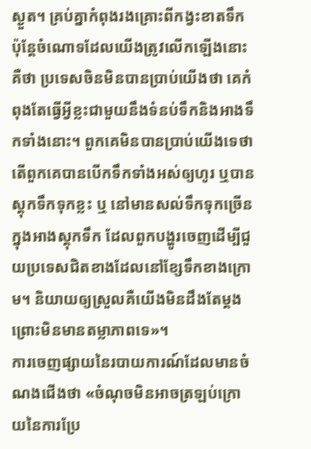ស្ងួត។ គ្រប់គ្នាកំពុងរងគ្រោះពីកង្វះខាតទឹក ប៉ុន្តែចំណោទដែលយើងត្រូវលើកឡើងនោះគឺថា ប្រទេសចិនមិនបានប្រាប់យើងថា គេកំពុងតែធ្វើអ្វីខ្លះជាមួយនឹងទំនប់ទឹកនិងអាងទឹកទាំងនោះ។ ពួកគេមិនបានប្រាប់យើងទេថា តើពួកគេបានបើកទឹកទាំងអស់ឲ្យហូរ ឬបានស្តុកទឹកទុកខ្លះ ឬ នៅមានសល់ទឹកទុកច្រើនក្នុងអាងស្តុកទឹក ដែលពួកបង្ហូរចេញដើម្បីជួយប្រទេសជិតខាងដែលនៅខ្សែទឹកខាងក្រោម។ និយាយឲ្យស្រួលគឺយើងមិនដឹងតែម្តង ព្រោះមិនមានតម្លាភាពទេ»។
ការចេញផ្សាយនៃរបាយការណ៍ដែលមានចំណងជើងថា «ចំណុចមិនអាចត្រឡប់ក្រោយនៃការប្រែ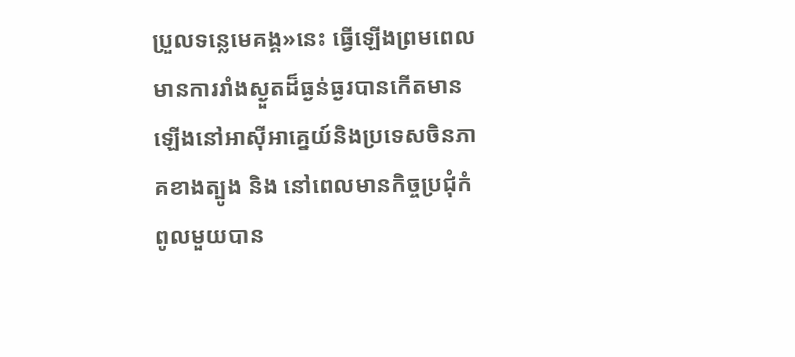ប្រួលទន្លេមេគង្គ»នេះ ធ្វើឡើងព្រមពេលមានការរាំងស្ងួតដ៏ធ្ងន់ធ្ងរបានកើតមានឡើងនៅអាស៊ីអាគ្នេយ៍និងប្រទេសចិនភាគខាងត្បូង និង នៅពេលមានកិច្ចប្រជុំកំពូលមួយបាន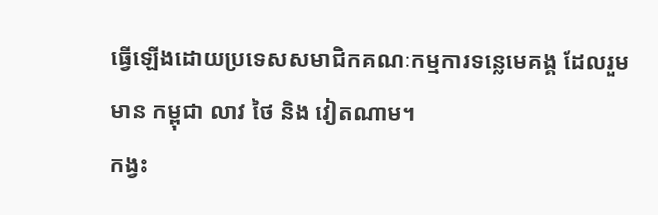ធ្វើឡើងដោយប្រទេសសមាជិកគណៈកម្មការទន្លេមេគង្គ ដែលរួមមាន កម្ពុជា លាវ ថៃ និង វៀតណាម។
កង្វះ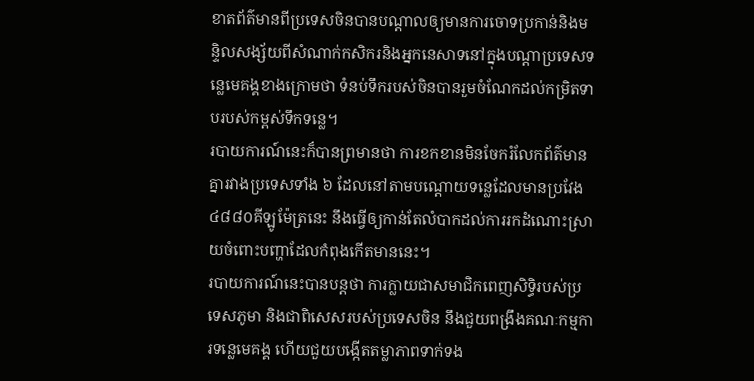ខាតព័ត៌មានពីប្រទេសចិនបានបណ្តាលឲ្យមានការចោទប្រកាន់និងមន្ទិលសង្ស័យពីសំណាក់កសិករនិងអ្នកនេសាទនៅក្នុងបណ្តាប្រទេសទន្លេមេគង្គខាងក្រោមថា ទំនប់ទឹករបស់ចិនបានរួមចំណែកដល់កម្រិតទាបរបស់កម្ពស់ទឹកទន្លេ។
របាយការណ៍នេះក៏បានព្រមានថា ការខកខានមិនចែករំលែកព័ត៌មានគ្នារវាងប្រទេសទាំង ៦ ដែលនៅតាមបណ្តោយទន្លេដែលមានប្រវែង ៤៨៨០គីឡូម៉ែត្រនេះ នឹងធ្វើឲ្យកាន់តែលំបាកដល់ការរកដំណោះស្រាយចំពោះបញ្ហាដែលកំពុងកើតមាននេះ។
របាយការណ៍នេះបានបន្តថា ការក្លាយជាសមាជិកពេញសិទ្ធិរបស់ប្រទេសភូមា និងជាពិសេសរបស់ប្រទេសចិន នឹងជួយពង្រឹងគណៈកម្មការទន្លេមេគង្គ ហើយជួយបង្កើតតម្លាភាពទាក់ទង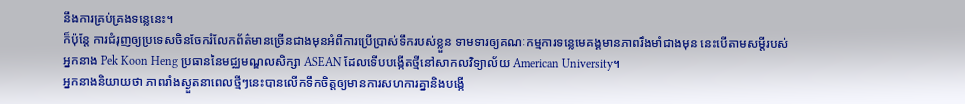នឹងការគ្រប់គ្រងទន្លេនេះ។
ក៏ប៉ុន្តែ ការជំរុញឲ្យប្រទេសចិនចែករំលែកព័ត៌មានច្រើនជាងមុនអំពីការប្រើប្រាស់ទឹករបស់ខ្លួន ទាមទារឲ្យគណៈកម្មការទន្លេមេគង្គមានភាពរឹងមាំជាងមុន នេះបើតាមសម្តីរបស់អ្នកនាង Pek Koon Heng ប្រធាននៃមជ្ឈមណ្ឌលសិក្សា ASEAN ដែលទើបបង្កើតថ្មីនៅសាកលវិទ្យាល័យ American University។
អ្នកនាងនិយាយថា ភាពរាំងស្ងួតនាពេលថ្មីៗនេះបានលើកទឹកចិត្តឲ្យមានការសហការគ្នានិងបង្កើ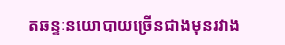តឆន្ទៈនយោបាយច្រើនជាងមុនរវាង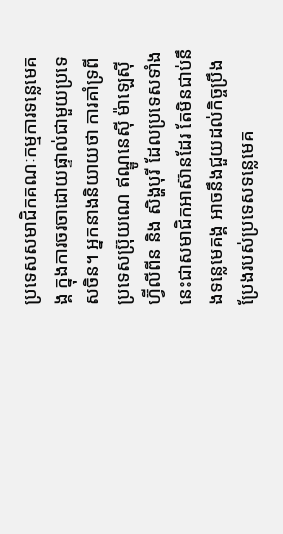ប្រទេសសមាជិកគណៈកម្មការទន្លេមេគង្គ ក្នុងការចរចាដោយផ្ទាល់ជាមួយប្រទេសចិន។ អ្នកនាងនិយាយថា ការគាំទ្រពីប្រទេសប៊្រុយណេ ឥណ្ឌូនេស៊ី ម៉ាឡេស៊ី ហ្វ៊ីលីពីន និង សិង្ហបុរី ដែលប្រទេសទាំងនេះជាសមាជិកអាស៊ានដែរ តែមិនជាប់នឹងទន្លេមេគង្គ អាចនឹងជួយដល់កិច្ចប្រឹងប្រែងរបស់ប្រទេសទន្លេមេគ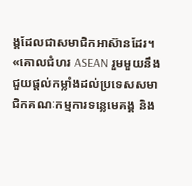ង្គដែលជាសមាជិកអាស៊ានដែរ។
«គោលជំហរ ASEAN រួមមួយនឹងជួយផ្តល់កម្លាំងដល់ប្រទេសសមាជិកគណៈកម្មការទន្លេមេគង្គ និង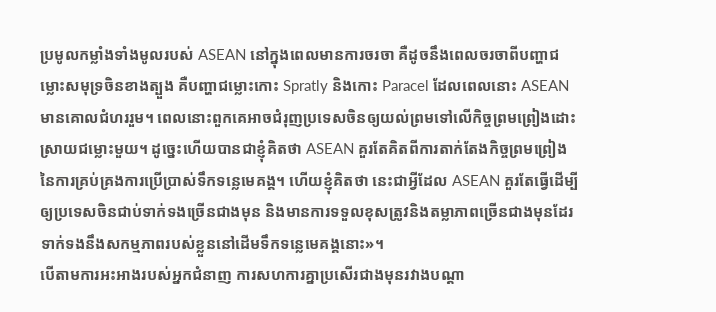ប្រមូលកម្លាំងទាំងមូលរបស់ ASEAN នៅក្នុងពេលមានការចរចា គឺដូចនឹងពេលចរចាពីបញ្ហាជម្លោះសមុទ្រចិនខាងត្បួង គឺបញ្ហាជម្លោះកោះ Spratly និងកោះ Paracel ដែលពេលនោះ ASEAN មានគោលជំហររួម។ ពេលនោះពួកគេអាចជំរុញប្រទេសចិនឲ្យយល់ព្រមទៅលើកិច្ចព្រមព្រៀងដោះស្រាយជម្លោះមួយ។ ដូច្នេះហើយបានជាខ្ញុំគិតថា ASEAN គួរតែគិតពីការតាក់តែងកិច្ចព្រមព្រៀងនៃការគ្រប់គ្រងការប្រើប្រាស់ទឹកទន្លេមេគង្គ។ ហើយខ្ញុំគិតថា នេះជាអ្វីដែល ASEAN គួរតែធ្វើដើម្បីឲ្យប្រទេសចិនជាប់ទាក់ទងច្រើនជាងមុន និងមានការទទួលខុសត្រូវនិងតម្លាភាពច្រើនជាងមុនដែរ ទាក់ទងនឹងសកម្មភាពរបស់ខ្លួននៅដើមទឹកទន្លេមេគង្គនោះ»។
បើតាមការអះអាងរបស់អ្នកជំនាញ ការសហការគ្នាប្រសើរជាងមុនរវាងបណ្តា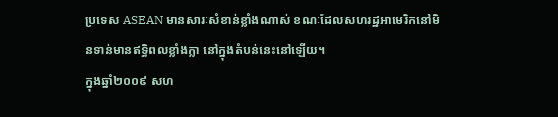ប្រទេស ASEAN មានសារៈសំខាន់ខ្លាំងណាស់ ខណៈដែលសហរដ្ឋអាមេរិកនៅមិនទាន់មានឥទ្ធិពលខ្លាំងក្លា នៅក្នុងតំបន់នេះនៅឡើយ។
ក្នុងឆ្នាំ២០០៩ សហ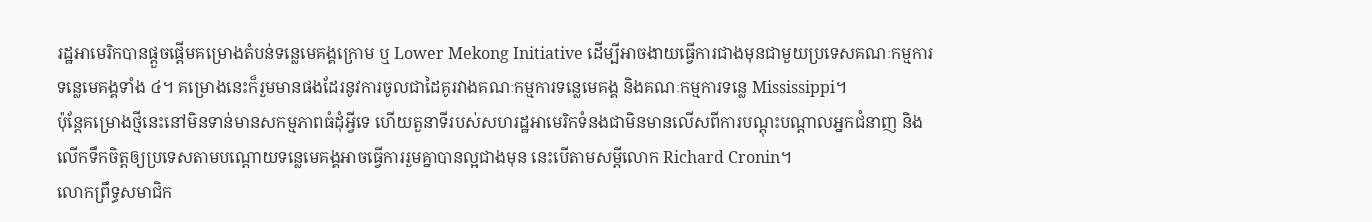រដ្ឋអាមេរិកបានផ្តួចផ្តើមគម្រោងតំបន់ទន្លេមេគង្គក្រោម ឬ Lower Mekong Initiative ដើម្បីអាចងាយធ្វើការជាងមុនជាមួយប្រទេសគណៈកម្មការទន្លេមេគង្គទាំង ៤។ គម្រោងនេះក៏រួមមានផងដែរនូវការចូលជាដៃគូរវាងគណៈកម្មការទន្លេមេគង្គ និងគណៈកម្មការទន្លេ Mississippi។
ប៉ុន្តែគម្រោងថ្មីនេះនៅមិនទាន់មានសកម្មភាពធំដុំអ្វីទេ ហើយតួនាទីរបស់សហរដ្ឋអាមេរិកទំនងជាមិនមានលើសពីការបណ្តុះបណ្តាលអ្នកជំនាញ និងលើកទឹកចិត្តឲ្យប្រទេសតាមបណ្តោយទន្លេមេគង្គអាចធ្វើការរួមគ្នាបានល្អជាងមុន នេះបើតាមសម្តីលោក Richard Cronin។
លោកព្រឹទ្ធសមាជិក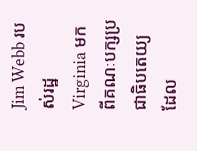Jim Webb របស់រដ្ឋ Virginia មកពីគណៈបក្សប្រជាធិបតេយ្យ ដែល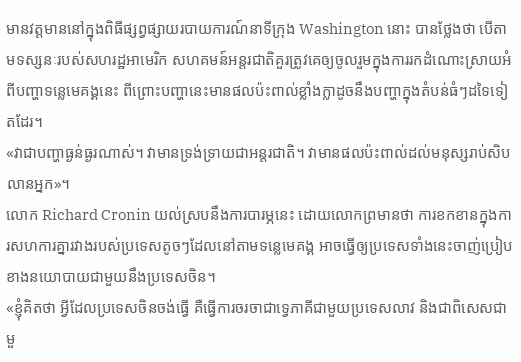មានវត្តមាននៅក្នុងពិធីផ្សព្វផ្សាយរបាយការណ៍នាទីក្រុង Washington នោះ បានថ្លែងថា បើតាមទស្សនៈរបស់សហរដ្ឋអាមេរិក សហគមន៍អន្តរជាតិគួរត្រូវគេឲ្យចូលរួមក្នុងការរកដំណោះស្រាយអំពីបញ្ហាទន្លេមេគង្គនេះ ពីព្រោះបញ្ហានេះមានផលប៉ះពាល់ខ្លាំងក្លាដូចនឹងបញ្ហាក្នុងតំបន់ធំៗដទៃទៀតដែរ។
«វាជាបញ្ហាធ្ងន់ធ្ងរណាស់។ វាមានទ្រង់ទ្រាយជាអន្តរជាតិ។ វាមានផលប៉ះពាល់ដល់មនុស្សរាប់សិបលានអ្នក»។
លោក Richard Cronin យល់ស្របនឹងការបារម្ភនេះ ដោយលោកព្រមានថា ការខកខានក្នុងការសហការគ្នារវាងរបស់ប្រទេសតូចៗដែលនៅតាមទន្លេមេគង្គ អាចធ្វើឲ្យប្រទេសទាំងនេះចាញ់ប្រៀបខាងនយោបាយជាមួយនឹងប្រទេសចិន។
«ខ្ញុំគិតថា អ្វីដែលប្រទេសចិនចង់ធ្វើ គឺធ្វើការចរចាជាទ្វេភាគីជាមួយប្រទេសលាវ និងជាពិសេសជាមួ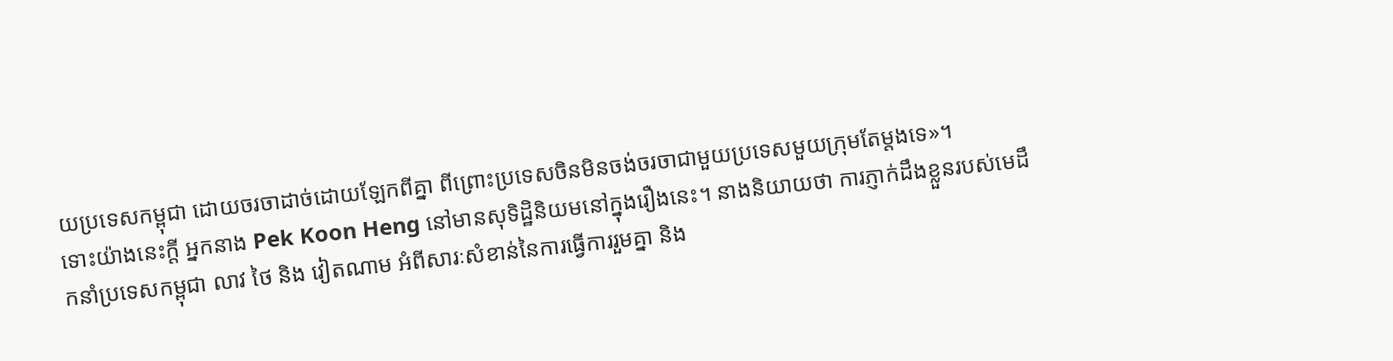យប្រទេសកម្ពុជា ដោយចរចាដាច់ដោយឡែកពីគ្នា ពីព្រោះប្រទេសចិនមិនចង់ចរចាជាមួយប្រទេសមួយក្រុមតែម្តងទេ»។
ទោះយ៉ាងនេះក្តី អ្នកនាង Pek Koon Heng នៅមានសុទិដ្ឋិនិយមនៅក្នុងរឿងនេះ។ នាងនិយាយថា ការភ្ញាក់ដឹងខ្លួនរបស់មេដឹកនាំប្រទេសកម្ពុជា លាវ ថៃ និង វៀតណាម អំពីសារៈសំខាន់នៃការធ្វើការរួមគ្នា និង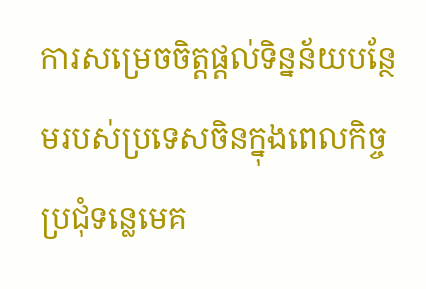ការសម្រេចចិត្តផ្តល់ទិន្នន័យបន្ថែមរបស់ប្រទេសចិនក្នុងពេលកិច្ចប្រជុំទន្លេមេគ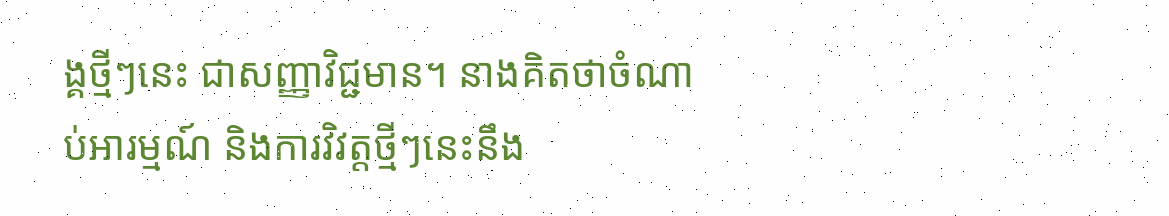ង្គថ្មីៗនេះ ជាសញ្ញាវិជ្ជមាន។ នាងគិតថាចំណាប់អារម្មណ៍ និងការវិវត្តថ្មីៗនេះនឹង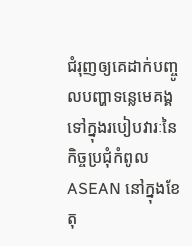ជំរុញឲ្យគេដាក់បញ្ចូលបញ្ហាទន្លេមេគង្គទៅក្នុងរបៀបវារៈនៃកិច្ចប្រជុំកំពូល ASEAN នៅក្នុងខែតុ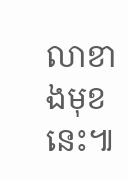លាខាងមុខនេះ៕